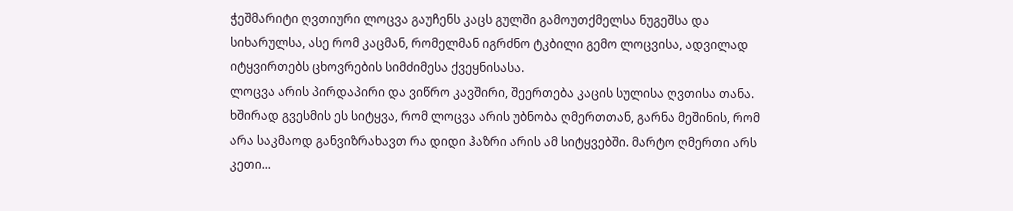ჭეშმარიტი ღვთიური ლოცვა გაუჩენს კაცს გულში გამოუთქმელსა ნუგეშსა და სიხარულსა, ასე რომ კაცმან, რომელმან იგრძნო ტკბილი გემო ლოცვისა, ადვილად იტყვირთებს ცხოვრების სიმძიმესა ქვეყნისასა.
ლოცვა არის პირდაპირი და ვიწრო კავშირი, შეერთება კაცის სულისა ღვთისა თანა. ხშირად გვესმის ეს სიტყვა, რომ ლოცვა არის უბნობა ღმერთთან, გარნა მეშინის, რომ არა საკმაოდ განვიზრახავთ რა დიდი ჰაზრი არის ამ სიტყვებში. მარტო ღმერთი არს კეთი...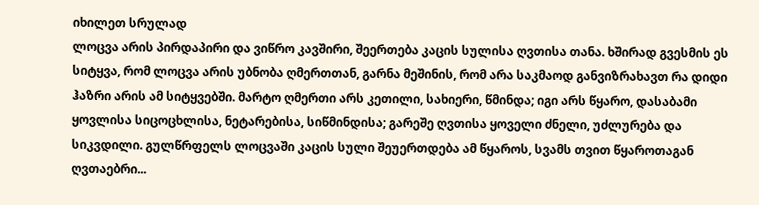იხილეთ სრულად
ლოცვა არის პირდაპირი და ვიწრო კავშირი, შეერთება კაცის სულისა ღვთისა თანა. ხშირად გვესმის ეს სიტყვა, რომ ლოცვა არის უბნობა ღმერთთან, გარნა მეშინის, რომ არა საკმაოდ განვიზრახავთ რა დიდი ჰაზრი არის ამ სიტყვებში. მარტო ღმერთი არს კეთილი, სახიერი, წმინდა; იგი არს წყარო, დასაბამი ყოვლისა სიცოცხლისა, ნეტარებისა, სიწმინდისა; გარეშე ღვთისა ყოველი ძნელი, უძლურება და სიკვდილი. გულწრფელს ლოცვაში კაცის სული შეუერთდება ამ წყაროს, სვამს თვით წყაროთაგან ღვთაებრი...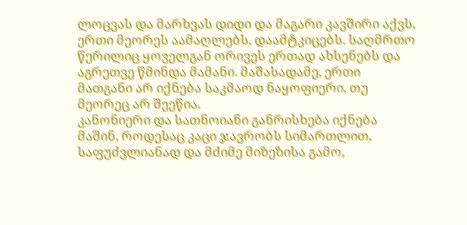ლოცვას და მარხვას დიდი და მაგარი კავშირი აქვს, ერთი მეორეს აამაღლებს, დაამტკიცებს. საღმრთო წერილიც ყოველგან ორივეს ერთად ახსენებს და აგრეთვე წმინდა მამანი. მაშასადამე, ერთი მათგანი არ იქნება საკმაოდ ნაყოფიერი, თუ მეორეც არ შეეწია.
კანონიერი და სათნოიანი განრისხება იქნება მაშინ, როდესაც კაცი ჯავრობს სიმართლით, საფუძვლიანად და მძიმე მიზეზისა გამო,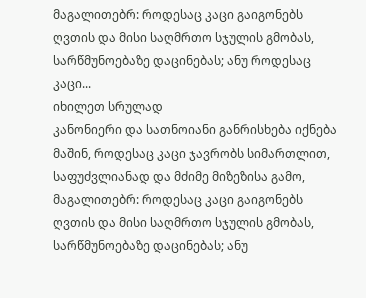მაგალითებრ: როდესაც კაცი გაიგონებს ღვთის და მისი საღმრთო სჯულის გმობას, სარწმუნოებაზე დაცინებას; ანუ როდესაც კაცი...
იხილეთ სრულად
კანონიერი და სათნოიანი განრისხება იქნება მაშინ, როდესაც კაცი ჯავრობს სიმართლით, საფუძვლიანად და მძიმე მიზეზისა გამო, მაგალითებრ: როდესაც კაცი გაიგონებს ღვთის და მისი საღმრთო სჯულის გმობას, სარწმუნოებაზე დაცინებას; ანუ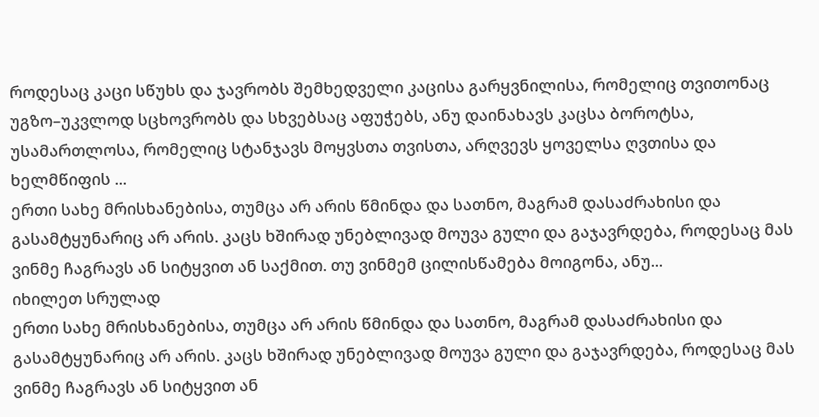როდესაც კაცი სწუხს და ჯავრობს შემხედველი კაცისა გარყვნილისა, რომელიც თვითონაც უგზო–უკვლოდ სცხოვრობს და სხვებსაც აფუჭებს, ანუ დაინახავს კაცსა ბოროტსა, უსამართლოსა, რომელიც სტანჯავს მოყვსთა თვისთა, არღვევს ყოველსა ღვთისა და ხელმწიფის ...
ერთი სახე მრისხანებისა, თუმცა არ არის წმინდა და სათნო, მაგრამ დასაძრახისი და გასამტყუნარიც არ არის. კაცს ხშირად უნებლივად მოუვა გული და გაჯავრდება, როდესაც მას ვინმე ჩაგრავს ან სიტყვით ან საქმით. თუ ვინმემ ცილისწამება მოიგონა, ანუ...
იხილეთ სრულად
ერთი სახე მრისხანებისა, თუმცა არ არის წმინდა და სათნო, მაგრამ დასაძრახისი და გასამტყუნარიც არ არის. კაცს ხშირად უნებლივად მოუვა გული და გაჯავრდება, როდესაც მას ვინმე ჩაგრავს ან სიტყვით ან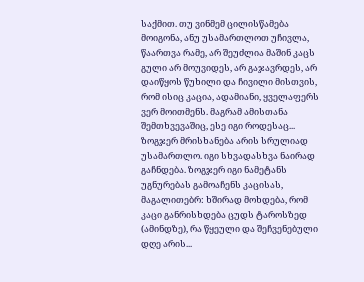საქმით. თუ ვინმემ ცილისწამება მოიგონა, ანუ უსამართლოთ უჩივლა, წაართვა რამე, არ შეუძლია მაშინ კაცს გული არ მოუვიდეს, არ გაჯავრდეს, არ დაიწყოს წუხილი და ჩივილი მისთვის, რომ ისიც კაცია, ადამიანი, ყველაფერს ვერ მოითმენს. მაგრამ ამისთანა შემთხვევაშიც, ესე იგი როდესაც...
ზოგჯერ მრისხანება არის სრულიად უსამართლო. იგი სხვადასხვა ნაირად გაჩნდება. ზოგჯერ იგი ნამეტანს უგნურებას გამოაჩენს კაცისას, მაგალითებრ: ხშირად მოხდება, რომ კაცი განრისხდება ცუდს ტაროსზედ (ამინდზე), რა წყეული და შეჩვენებული დღე არის...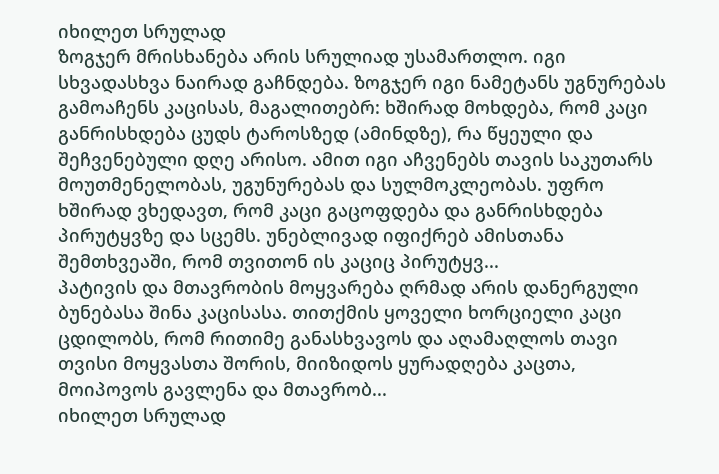იხილეთ სრულად
ზოგჯერ მრისხანება არის სრულიად უსამართლო. იგი სხვადასხვა ნაირად გაჩნდება. ზოგჯერ იგი ნამეტანს უგნურებას გამოაჩენს კაცისას, მაგალითებრ: ხშირად მოხდება, რომ კაცი განრისხდება ცუდს ტაროსზედ (ამინდზე), რა წყეული და შეჩვენებული დღე არისო. ამით იგი აჩვენებს თავის საკუთარს მოუთმენელობას, უგუნურებას და სულმოკლეობას. უფრო ხშირად ვხედავთ, რომ კაცი გაცოფდება და განრისხდება პირუტყვზე და სცემს. უნებლივად იფიქრებ ამისთანა შემთხვეაში, რომ თვითონ ის კაციც პირუტყვ...
პატივის და მთავრობის მოყვარება ღრმად არის დანერგული ბუნებასა შინა კაცისასა. თითქმის ყოველი ხორციელი კაცი ცდილობს, რომ რითიმე განასხვავოს და აღამაღლოს თავი თვისი მოყვასთა შორის, მიიზიდოს ყურადღება კაცთა, მოიპოვოს გავლენა და მთავრობ...
იხილეთ სრულად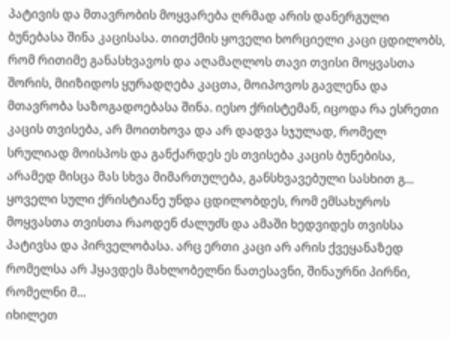პატივის და მთავრობის მოყვარება ღრმად არის დანერგული ბუნებასა შინა კაცისასა. თითქმის ყოველი ხორციელი კაცი ცდილობს, რომ რითიმე განასხვავოს და აღამაღლოს თავი თვისი მოყვასთა შორის, მიიზიდოს ყურადღება კაცთა, მოიპოვოს გავლენა და მთავრობა საზოგადოებასა შინა. იესო ქრისტემან, იცოდა რა ესრეთი კაცის თვისება, არ მოითხოვა და არ დადვა სჯულად, რომელ სრულიად მოისპოს და განქარდეს ეს თვისება კაცის ბუნებისა, არამედ მისცა მას სხვა მიმართულება, განსხვავებული სასხით გ...
ყოველი სული ქრისტიანე უნდა ცდილობდეს, რომ ემსახუროს მოყვასთა თვისთა რაოდენ ძალუძს და ამაში ხედვიდეს თვისსა პატივსა და პირველობასა. არც ერთი კაცი არ არის ქვეყანაზედ რომელსა არ ჰყავდეს მახლობელნი ნათესავნი, შინაურნი პირნი, რომელნი მ...
იხილეთ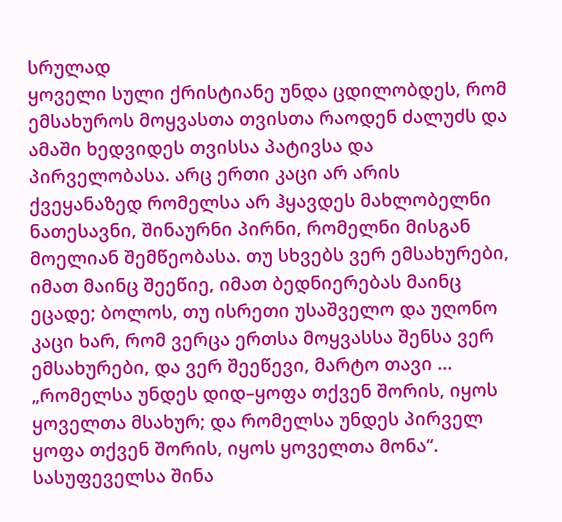სრულად
ყოველი სული ქრისტიანე უნდა ცდილობდეს, რომ ემსახუროს მოყვასთა თვისთა რაოდენ ძალუძს და ამაში ხედვიდეს თვისსა პატივსა და პირველობასა. არც ერთი კაცი არ არის ქვეყანაზედ რომელსა არ ჰყავდეს მახლობელნი ნათესავნი, შინაურნი პირნი, რომელნი მისგან მოელიან შემწეობასა. თუ სხვებს ვერ ემსახურები, იმათ მაინც შეეწიე, იმათ ბედნიერებას მაინც ეცადე; ბოლოს, თუ ისრეთი უსაშველო და უღონო კაცი ხარ, რომ ვერცა ერთსა მოყვასსა შენსა ვერ ემსახურები, და ვერ შეეწევი, მარტო თავი ...
„რომელსა უნდეს დიდ–ყოფა თქვენ შორის, იყოს ყოველთა მსახურ; და რომელსა უნდეს პირველ ყოფა თქვენ შორის, იყოს ყოველთა მონა“. სასუფეველსა შინა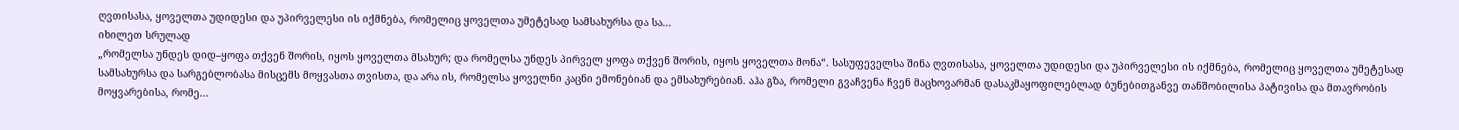ღვთისასა, ყოველთა უდიდესი და უპირველესი ის იქმნება, რომელიც ყოველთა უმეტესად სამსახურსა და სა...
იხილეთ სრულად
„რომელსა უნდეს დიდ–ყოფა თქვენ შორის, იყოს ყოველთა მსახურ; და რომელსა უნდეს პირველ ყოფა თქვენ შორის, იყოს ყოველთა მონა“. სასუფეველსა შინა ღვთისასა, ყოველთა უდიდესი და უპირველესი ის იქმნება, რომელიც ყოველთა უმეტესად სამსახურსა და სარგებლობასა მისცემს მოყვასთა თვისთა, და არა ის, რომელსა ყოველნი კაცნი ემონებიან და ემსახურებიან. აჰა გზა, რომელი გვაჩვენა ჩვენ მაცხოვარმან დასაკმაყოფილებლად ბუნებითგანვე თანშობილისა პატივისა და მთავრობის მოყვარებისა, რომე...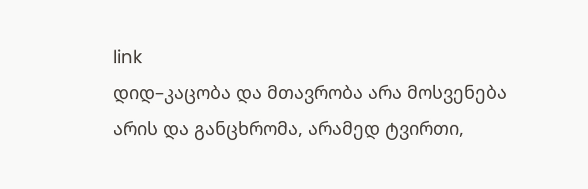link
დიდ–კაცობა და მთავრობა არა მოსვენება არის და განცხრომა, არამედ ტვირთი,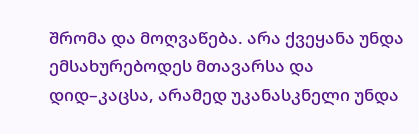შრომა და მოღვაწება. არა ქვეყანა უნდა ემსახურებოდეს მთავარსა და დიდ–კაცსა, არამედ უკანასკნელი უნდა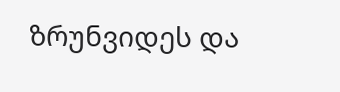ზრუნვიდეს და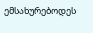ემსახურებოდეს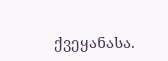ქვეყანასა.